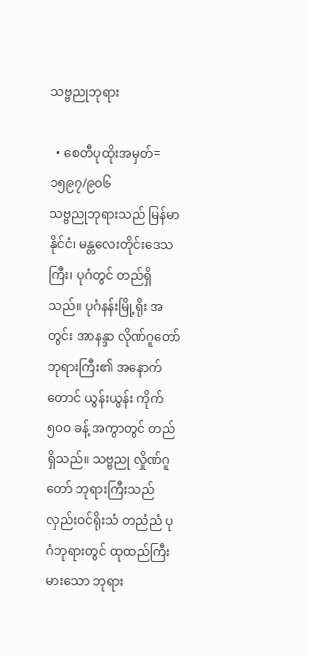သဗ္ဗညုဘုရား

  • စေတီပုထိုးအမှတ်=၁၅၉၇/၉၀၆
သဗ္ဗညုဘုရားသည် မြန်မာနိုင်ငံ၊ မန္တလေးတိုင်းဒေသကြီး၊ ပုဂံတွင် တည်ရှိသည်။ ပုဂံနန်းမြို့ရိုး အတွင်း အာနန္ဒာ လိုဏ်ဂူတော်ဘုရားကြီး၏ အနောက်တောင် ယွန်းယွန်း ကိုက် ၅၀ဝ ခန့် အကွာတွင် တည်ရှိသည်။ သဗ္ဗညု လှိုဏ်ဂူတော် ဘုရားကြီးသည် လှည်းဝင်ရိုးသံ တညံညံ ပုဂံဘုရားတွင် ထုထည်ကြီးမားသော ဘုရား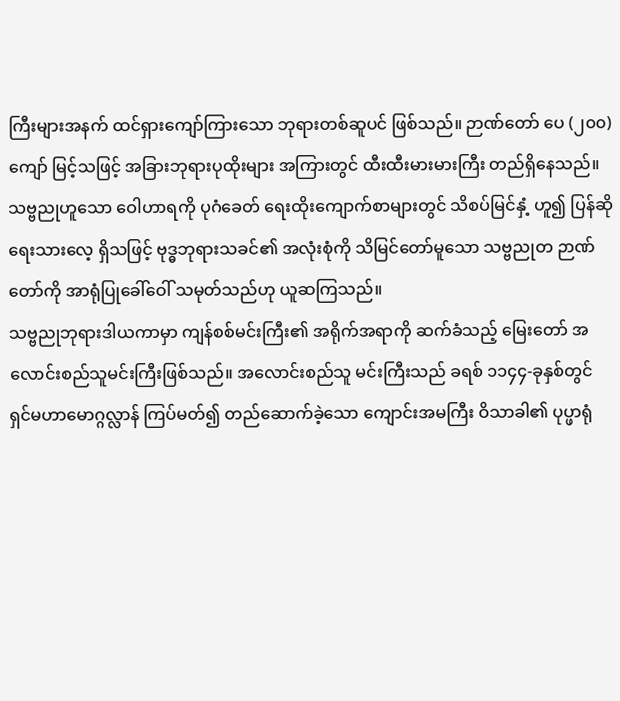ကြီးများအနက် ထင်ရှားကျော်ကြားသော ဘုရားတစ်ဆူပင် ဖြစ်သည်။ ဉာဏ်တော် ပေ (၂၀၀)ကျော် မြင့်သဖြင့် အခြားဘုရားပုထိုးများ အကြားတွင် ထီးထီးမားမားကြီး တည်ရှိနေသည်။ သဗ္ဗညုဟူသော ဝေါဟာရကို ပုဂံခေတ် ရေးထိုးကျောက်စာများတွင် သိစပ်မြင်နှံ့ ဟူ၍ ပြန်ဆိုရေးသားလေ့ ရှိသဖြင့် ဗုဒ္ဓဘုရားသခင်၏ အလုံးစုံကို သိမြင်တော်မူသော သဗ္ဗညုတ ဉာဏ်တော်ကို အာရုံပြုခေါ်ဝေါ် သမုတ်သည်ဟု ယူဆကြသည်။
သဗ္ဗညုဘုရားဒါယကာမှာ ကျန်စစ်မင်းကြီး၏ အရိုက်အရာကို ဆက်ခံသည့် မြေးတော် အလောင်းစည်သူမင်းကြီးဖြစ်သည်။ အလောင်းစည်သူ မင်းကြီးသည် ခရစ် ၁၁၄၄-ခုနှစ်တွင် ရှင်မဟာမောဂ္ဂလ္လာန် ကြပ်မတ်၍ တည်ဆောက်ခဲ့သော ကျောင်းအမကြီး ဝိသာခါ၏ ပုပ္ဖာရုံ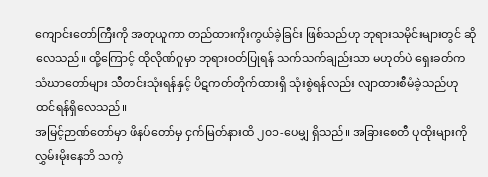ကျောင်းတော်ကြီးကို အတုယူကာ တည်ထားကိုးကွယ်ခဲ့ခြင်း ဖြစ်သည်ဟု ဘုရားသမိုင်းများတွင် ဆိုလေသည်။ ထို့ကြောင့် ထိုလိုဏ်ဂူမှာ ဘုရားဝတ်ပြုရန် သက်သက်ချည်းသာ မဟုတ်ပဲ ရှေးခတ်က သံဃာတော်များ သီတင်းသုံးရန်နှင့် ပိဋကတ်တိုက်ထားရှိ သုံးစွဲရန်လည်း လျာထားစီမံခဲ့သည်ဟု ထင်ရန်ရှိလေသည်။
အမြင့်ဉာဏ်တော်မှာ ဖိနပ်တော်မှ ငှက်မြတ်နားထိ ၂၀၁-ပေမျှ ရှိသည်။ အခြားစေတီ ပုထိုးများကို လွှမ်းမိုးနေဘိ သကဲ့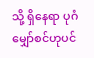သို့ ရှိနေရာ ပုဂံမျှော်စင်ဟုပင်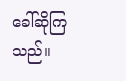ခေါ်ဆိုကြသည်။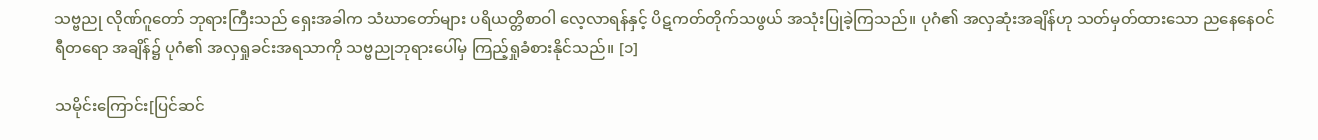သဗ္ဗညု လိုဏ်ဂူတော် ဘုရားကြီးသည် ရှေးအခါက သံဃာတော်များ ပရိယတ္တိစာဝါ လေ့လာရန်နှင့် ပိဋကတ်တိုက်သဖွယ် အသုံးပြုခဲ့ကြသည်။ ပုဂံ၏ အလှဆုံးအချိန်ဟု သတ်မှတ်ထားသော ညနေနေဝင်ရီတရော အချိန်၌ ပုဂံ၏ အလှရှုခင်းအရသာကို သဗ္ဗညုဘုရားပေါ်မှ ကြည့်ရှုခံစားနိုင်သည်။ [၁]

သမိုင်းကြောင်း[ပြင်ဆင်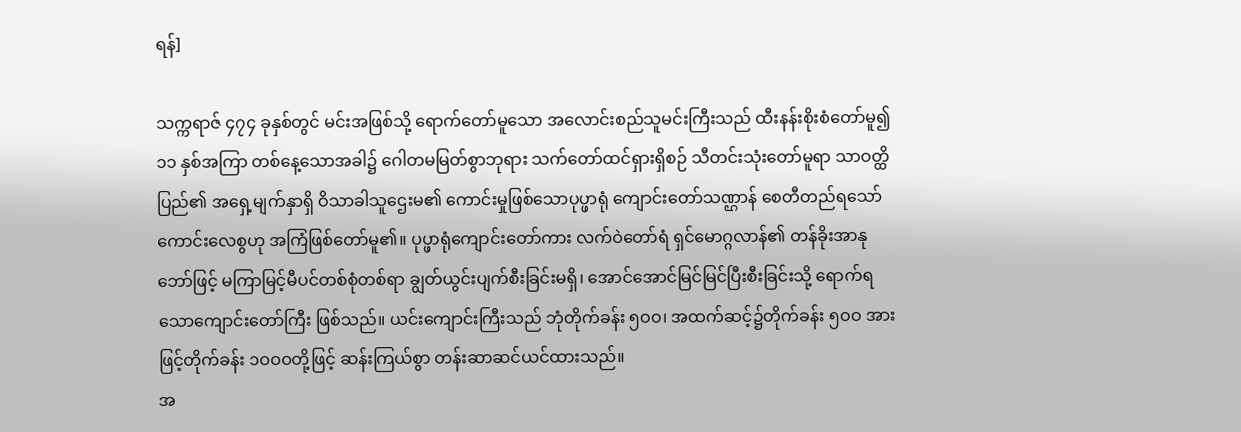ရန်]

သက္ကရာဇ် ၄၇၄ ခုနှစ်တွင် မင်းအဖြစ်သို့ ရောက်တော်မူသော အလောင်းစည်သူမင်းကြီးသည် ထီးနန်းစိုးစံတော်မူ၍ ၁၁ နှစ်အကြာ တစ်နေ့သောအခါ၌ ဂေါတမမြတ်စွာဘုရား သက်တော်ထင်ရှားရှိစဉ် သီတင်းသုံးတော်မူရာ သာဝတ္ထိပြည်၏ အရှေ့မျက်နှာရှိ ဝိသာခါသူဌေးမ၏ ကောင်းမှုဖြစ်သောပုပ္ဖာရုံ ကျောင်းတော်သဏ္ဌာန် စေတီတည်ရသော်ကောင်းလေစွဟု အကြံဖြစ်တော်မူ၏။ ပုပ္ဖာရုံကျောင်းတော်ကား လက်ဝဲတော်ရံ ရှင်မောဂ္ဂလာန်၏ တန်ခိုးအာနုဘော်ဖြင့် မကြာမြင့်မီပင်တစ်စုံတစ်ရာ ချွတ်ယွင်းပျက်စီးခြင်းမရှိ၊ အောင်အောင်မြင်မြင်ပြီးစီးခြင်းသို့ ရောက်ရသောကျောင်းတော်ကြီး ဖြစ်သည်။ ယင်းကျောင်းကြီးသည် ဘုံတိုက်ခန်း ၅ဝဝ၊ အထက်ဆင့်၌တိုက်ခန်း ၅ဝဝ အားဖြင့်တိုက်ခန်း ၁ဝဝဝတို့ဖြင့် ဆန်းကြယ်စွာ တန်းဆာဆင်ယင်ထားသည်။
အ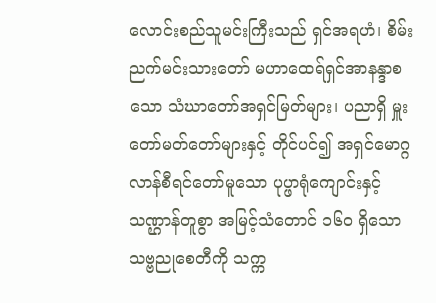လောင်းစည်သူမင်းကြီးသည် ရှင်အရဟံ၊ စိမ်းညက်မင်းသားတော် မဟာထေရ်ရှင်အာနန္ဒာစသော သံဃာတော်အရှင်မြတ်များ၊ ပညာရှိ မှူးတော်မတ်တော်များနှင့် တိုင်ပင်၍ အရှင်မောဂ္ဂလာန်စီရင်တော်မူသော ပုပ္ဖာရုံကျောင်းနှင့်သဏ္ဌာန်တူစွာ အမြင့်သံတောင် ၁၆ဝ ရှိသော သဗ္ဗညုစေတီကို သက္က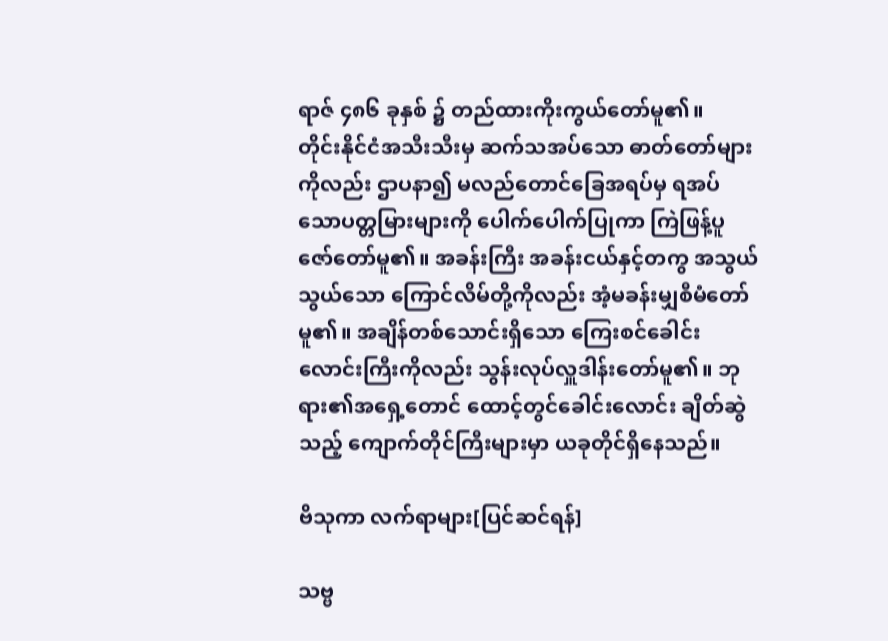ရာဇ် ၄၈၆ ခုနှစ် ၌ တည်ထားကိုးကွယ်တော်မူ၏။
တိုင်းနိုင်ငံအသီးသီးမှ ဆက်သအပ်သော ဓာတ်တော်များကိုလည်း ဌာပနာ၍ မလည်တောင်ခြေအရပ်မှ ရအပ်သောပတ္တမြားများကို ပေါက်ပေါက်ပြုကာ ကြဲဖြန့်ပူဇော်တော်မူ၏။ အခန်းကြီး အခန်းငယ်နှင့်တကွ အသွယ်သွယ်သော ကြောင်လိမ်တို့ကိုလည်း အံ့မခန်းမျှစီမံတော်မူ၏။ အချိန်တစ်သောင်းရှိသော ကြေးစင်ခေါင်းလောင်းကြီးကိုလည်း သွန်းလုပ်လှူဒါန်းတော်မူ၏။ ဘုရား၏အရှေ့တောင် ထောင့်တွင်ခေါင်းလောင်း ချိတ်ဆွဲသည့် ကျောက်တိုင်ကြီးများမှာ ယခုတိုင်ရှိနေသည်။

ဗိသုကာ လက်ရာများ[ပြင်ဆင်ရန်]

သဗ္ဗ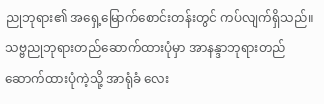ညုဘုရား၏ အရှေ့မြောက်စောင်းတန်းတွင် ကပ်လျက်ရှိသည်။ သဗ္ဗညုဘုရားတည်ဆောက်ထားပုံမှာ အာနန္ဒာဘုရားတည်ဆောက်ထားပုံကဲ့သို့ အာရုံခံ လေး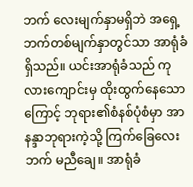ဘက် လေးမျက်နှာမရှိဘဲ အရှေ့ဘက်တစ်မျက်နှာတွင်သာ အာရုံခံရှိသည်။ ယင်းအာရုံခံသည် ကုလားကျောင်းမှ ထိုးထွက်နေသောကြောင့် ဘုရား၏စံနစ်ပုံစံမှာ အာနန္ဒာဘုရားကဲ့သို့ ကြက်ခြေလေးဘက် မညီချေ။ အာရုံခံ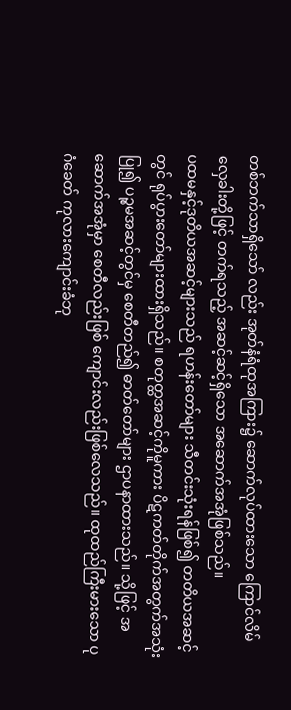တစ်ဘက်သာရှိသော် လည်း အုတ်နံရံထုအကြား၌ ဆောက်လုပ်ထားသော ကြောင်လိမ်လှေခါးတို့ဖြင့် တက်ရသည့် အဆင့်ဆင့်ရှိသော အဆောက်အအုံဖြစ်သည်။
ပထမနှင့်ဒုတိယအဆင့်များသည် ရဟန်းတော်များ သီတင်းသုံးရန်ဖြစ်၍ တတိယအဆင့်တွင် ရုပ်ပွားတော်များထားရှိသည်။ စတုတ္ထအဆင့်ကိုမူကား ပိဋကတ်တိုက်အတွက်အသုံးပြု၍ ပဉ္စမအဆင့်တွင်မှ စေတီတည်၍ ဓာတ်တော်များ ဌာပနာထားသည်။ သို့ဖြင့် အဆောက်အအုံမှာ စေတီလည်းဖြစ် ကျောင်းလည်းဖြစ်လေသည်။ ထုထည်ကြီးမားသော ပုဂံခေတ် ကုလားကျောင်းခံဘု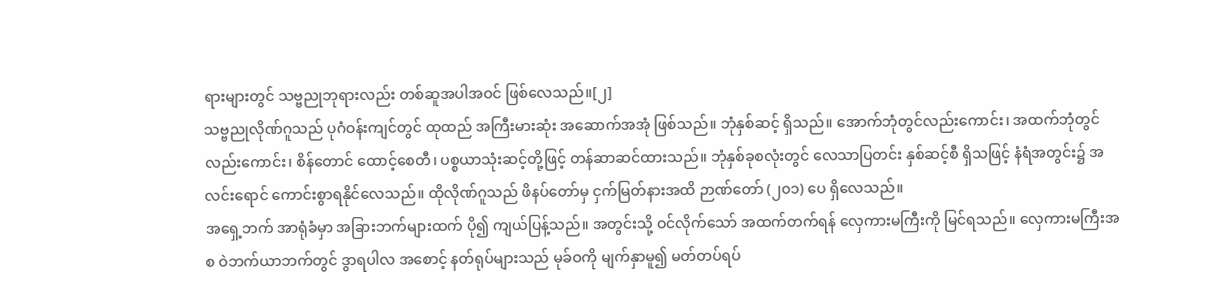ရားများတွင် သဗ္ဗညုဘုရားလည်း တစ်ဆူအပါအဝင် ဖြစ်လေသည်။[၂]
သဗ္ဗညုလိုဏ်ဂူသည် ပုဂံဝန်းကျင်တွင် ထုထည် အကြီးမားဆုံး အဆောက်အအုံ ဖြစ်သည်။ ဘုံနှစ်ဆင့် ရှိသည်။ အောက်ဘုံတွင်လည်းကောင်း၊ အထက်ဘုံတွင် လည်းကောင်း၊ စိန်တောင် ထောင့်စေတီ၊ ပစ္စယာသုံးဆင့်တို့ဖြင့် တန်ဆာဆင်ထားသည်။ ဘုံနှစ်ခုစလုံးတွင် လေသာပြတင်း နှစ်ဆင့်စီ ရှိသဖြင့် နံရံအတွင်း၌ အလင်းရောင် ကောင်းစွာရနိုင်လေသည်။ ထိုလိုဏ်ဂူသည် ဖိနပ်တော်မှ ငှက်မြတ်နားအထိ ဉာဏ်တော် (၂၀၁) ပေ ရှိလေသည်။
အရှေ့ဘက် အာရုံခံမှာ အခြားဘက်များထက် ပို၍ ကျယ်ပြန့်သည်။ အတွင်းသို့ ဝင်လိုက်သော် အထက်တက်ရန် လှေကားမကြီးကို မြင်ရသည်။ လှေကားမကြီးအစ ဝဲဘက်ယာဘက်တွင် ဒွာရပါလ အစောင့် နတ်ရုပ်များသည် မုခ်ဝကို မျက်နှာမူ၍ မတ်တပ်ရပ်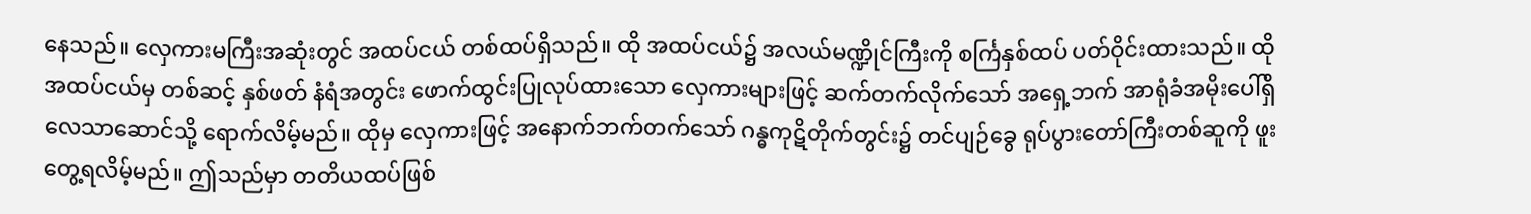နေသည်။ လှေကားမကြီးအဆုံးတွင် အထပ်ငယ် တစ်ထပ်ရှိသည်။ ထို အထပ်ငယ်၌ အလယ်မဏ္ဍိုင်ကြီးကို စင်္ကြနှစ်ထပ် ပတ်ဝိုင်းထားသည်။ ထိုအထပ်ငယ်မှ တစ်ဆင့် နှစ်ဖတ် နံရံအတွင်း ဖောက်ထွင်းပြုလုပ်ထားသော လှေကားများဖြင့် ဆက်တက်လိုက်သော် အရှေ့ဘက် အာရုံခံအမိုးပေါ်ရှိ လေသာဆောင်သို့ ရောက်လိမ့်မည်။ ထိုမှ လှေကားဖြင့် အနောက်ဘက်တက်သော် ဂန္ဓကုဋိတိုက်တွင်း၌ တင်ပျဉ်ခွေ ရုပ်ပွားတော်ကြီးတစ်ဆူကို ဖူးတွေ့ရလိမ့်မည်။ ဤသည်မှာ တတိယထပ်ဖြစ်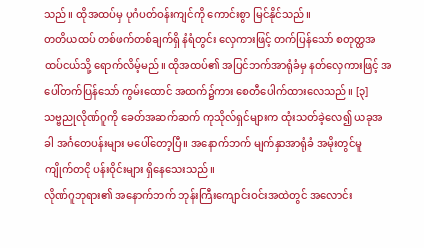သည်။ ထိုအထပ်မှ ပုဂံပတ်ဝန်းကျင်ကို ကောင်းစွာ မြင်နိုင်သည်။
တတိယထပ် တစ်ဖက်တစ်ချက်ရှိ နံရံတွင်း လှေကားဖြင့် တက်ပြန်သော် စတုတ္ထအထပ်ငယ်သို့ ရောက်လိမ့်မည်။ ထိုအထပ်၏ အပြင်ဘက်အာရုံခံမှ နတ်လှေကားဖြင့် အပေါ်တက်ပြန်သော် ကွမ်းထောင် အထက်၌ကား စေတီပေါက်ထားလေသည်။ [၃]
သဗ္ဗညုလိုဏ်ဂူကို ခေတ်အဆက်ဆက် ကုသိုလ်ရှင်များက ထုံးသတ်ခဲ့လေ၍ ယခုအခါ အင်္ဂတေပန်းများ မပေါ်တော့ပြီ။ အနောက်ဘက် မျက်နှာအာရုံခံ အမိုးတွင်မူ ကျိုက်တငို ပန်းဝိုင်းများ ရှိနေသေးသည်။
လိုဏ်ဂူဘုရား၏ အနောက်ဘက် ဘုန်းကြီးကျောင်းဝင်းအထဲတွင် အလောင်း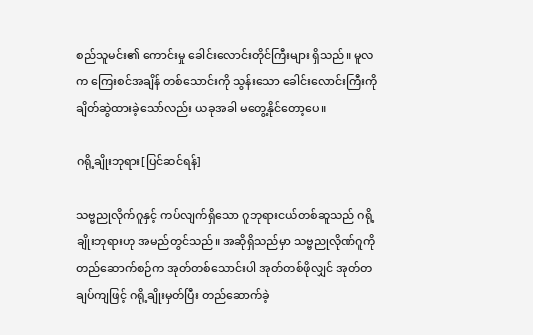စည်သူမင်း၏ ကောင်းမှု ခေါင်းလောင်းတိုင်ကြီးများ ရှိသည်။ မူလက ကြေးစင်အချိန် တစ်သောင်းကို သွန်းသော ခေါင်းလောင်းကြီးကို ချိတ်ဆွဲထားခဲ့သော်လည်း ယခုအခါ မတွေ့နိုင်တော့ပေ။

ဂရို့ချိုးဘုရား[ပြင်ဆင်ရန်]

သဗ္ဗညုလိုက်ဂူနှင့် ကပ်လျက်ရှိသော ဂူဘုရားငယ်တစ်ဆူသည် ဂရို့ချိုးဘုရားဟု အမည်တွင်သည်။ အဆိုရှိသည်မှာ သဗ္ဗညုလိုဏ်ဂူကို တည်ဆောက်စဉ်က အုတ်တစ်သောင်းပါ အုတ်တစ်ဖိုလျှင် အုတ်တချပ်ကျဖြင့် ဂရို့ချိုးမှတ်ပြီး တည်ဆောက်ခဲ့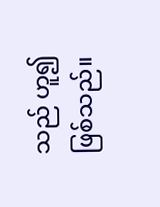သည် ဟူ၍ ဖြစ်သည်။